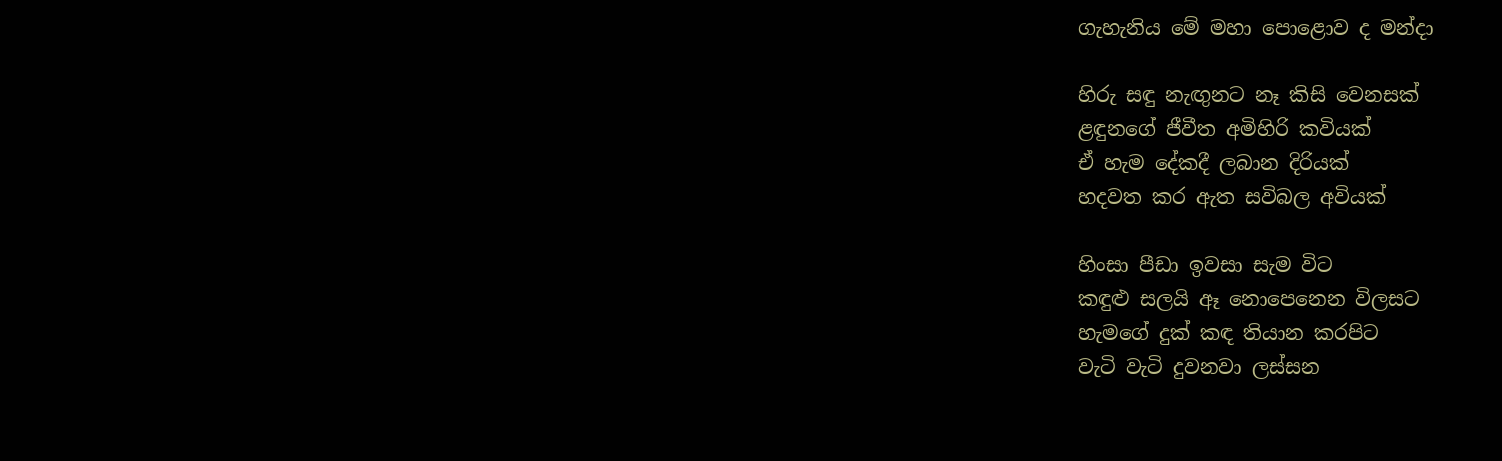ගැහැනිය මේ මහා පොළොව ද මන්දා

හිරු සඳු නැඟුනට නෑ කිසි වෙනසක්
ළඳුනගේ ජීවීත අමිහිරි කවියක්
ඒ හැම දේකදී ලබාන දිරියක්
හදවත කර ඇත සවිබල අවියක්

හිංසා පීඩා ඉවසා සැම විට
කඳුළු සලයි ඈ නොපෙනෙන විලසට
හැමගේ දුක් කඳ තියාන කරපිට
වැටි වැටි දුවනවා ලස්සන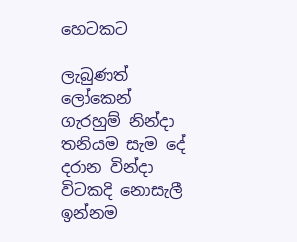හෙටකට

ලැබුණත් ලෝකෙන් ගැරහුම් නින්දා
තනියම සැම දේ දරාන වින්දා
විටකදි නොසැලී ඉන්නම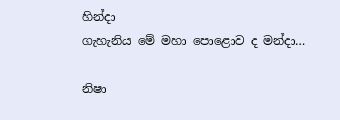හින්දා
ගැහැනිය මේ මහා පොළොව ද මන්දා…

නිෂා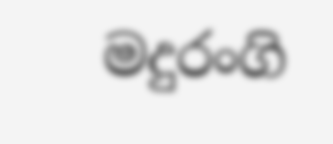මදුරංගි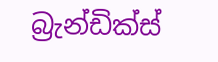බ්‍රැන්ඩික්ස්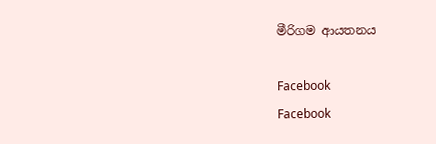මීරිගම ආයතනය

Facebook
Facebook